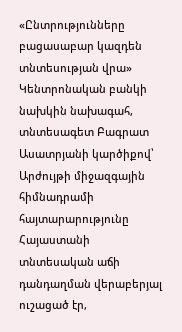«Ընտրությունները բացասաբար կազդեն տնտեսության վրա»
Կենտրոնական բանկի նախկին նախագահ, տնտեսագետ Բագրատ Ասատրյանի կարծիքով՝ Արժույթի միջազգային հիմնադրամի հայտարարությունը Հայաստանի տնտեսական աճի դանդաղման վերաբերյալ ուշացած էր,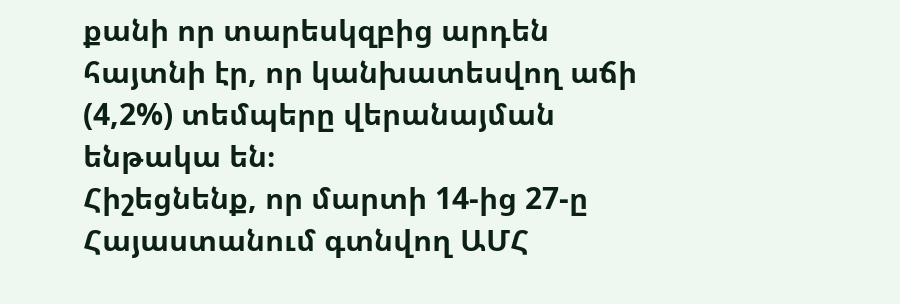քանի որ տարեսկզբից արդեն հայտնի էր, որ կանխատեսվող աճի (4,2%) տեմպերը վերանայման ենթակա են։
Հիշեցնենք, որ մարտի 14-ից 27-ը Հայաստանում գտնվող ԱՄՀ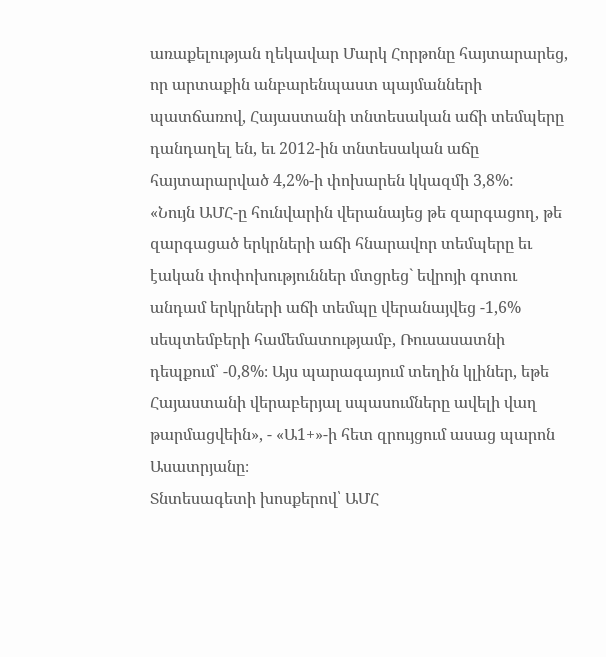առաքելության ղեկավար Մարկ Հորթոնը հայտարարեց, որ արտաքին անբարենպաստ պայմանների պատճառով, Հայաստանի տնտեսական աճի տեմպերը դանդաղել են, եւ 2012-ին տնտեսական աճը հայտարարված 4,2%-ի փոխարեն կկազմի 3,8%:
«Նույն ԱՄՀ-ը հունվարին վերանայեց թե զարգացող, թե զարգացած երկրների աճի հնարավոր տեմպերը եւ էական փոփոխություններ մտցրեց` եվրոյի գոտու անդամ երկրների աճի տեմպը վերանայվեց -1,6% սեպտեմբերի համեմատությամբ, Ռուսասատնի դեպքում՝ -0,8%։ Այս պարագայում տեղին կլիներ, եթե Հայաստանի վերաբերյալ սպասումները ավելի վաղ թարմացվեին», - «Ա1+»-ի հետ զրույցում ասաց պարոն Ասատրյանը։
Տնտեսագետի խոսքերով՝ ԱՄՀ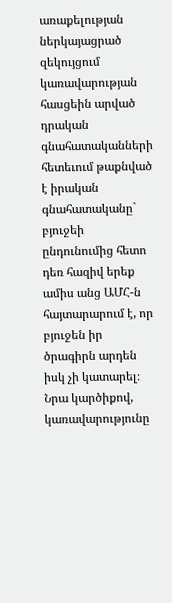առաքելության ներկայացրած զեկույցում կառավարության հասցեին արված դրական գնահատականների հետեւում թաքնված է իրական գնահատականը` բյուջեի ընդունումից հետո դեռ հազիվ երեք ամիս անց ԱՄՀ-ն հայտարարում է, որ բյուջեն իր ծրագիրն արդեն իսկ չի կատարել։
Նրա կարծիքով, կառավարությունը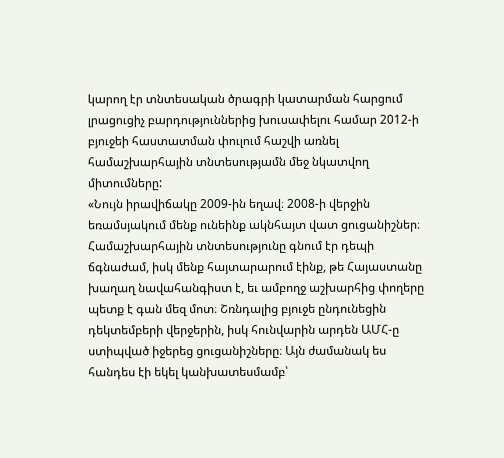կարող էր տնտեսական ծրագրի կատարման հարցում լրացուցիչ բարդություններից խուսափելու համար 2012-ի բյուջեի հաստատման փուլում հաշվի առնել համաշխարհային տնտեսությամն մեջ նկատվող միտումները:
«Նույն իրավիճակը 2009-ին եղավ։ 2008-ի վերջին եռամսյակում մենք ունեինք ակնհայտ վատ ցուցանիշներ։ Համաշխարհային տնտեսությունը գնում էր դեպի ճգնաժամ, իսկ մենք հայտարարում էինք, թե Հայաստանը խաղաղ նավահանգիստ է, եւ ամբողջ աշխարհից փողերը պետք է գան մեզ մոտ։ Շռնդալից բյուջե ընդունեցին դեկտեմբերի վերջերին, իսկ հունվարին արդեն ԱՄՀ-ը ստիպված իջերեց ցուցանիշները։ Այն ժամանակ ես հանդես էի եկել կանխատեսմամբ՝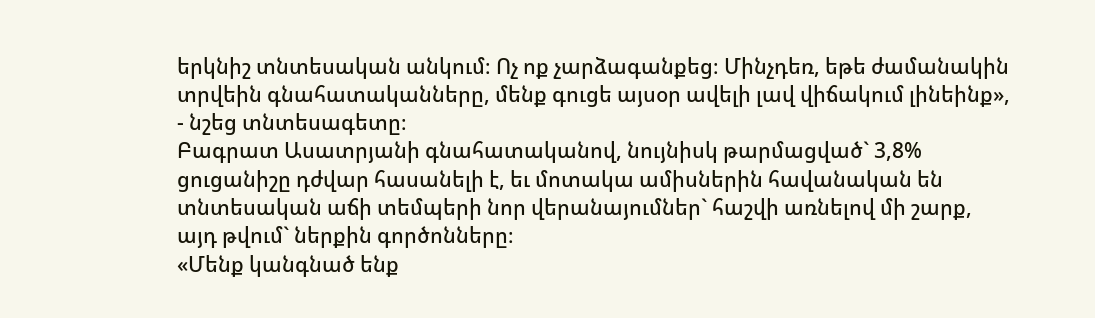երկնիշ տնտեսական անկում։ Ոչ ոք չարձագանքեց։ Մինչդեռ, եթե ժամանակին տրվեին գնահատականները, մենք գուցե այսօր ավելի լավ վիճակում լինեինք», - նշեց տնտեսագետը։
Բագրատ Ասատրյանի գնահատականով, նույնիսկ թարմացված` 3,8% ցուցանիշը դժվար հասանելի է, եւ մոտակա ամիսներին հավանական են տնտեսական աճի տեմպերի նոր վերանայումներ` հաշվի առնելով մի շարք, այդ թվում` ներքին գործոնները։
«Մենք կանգնած ենք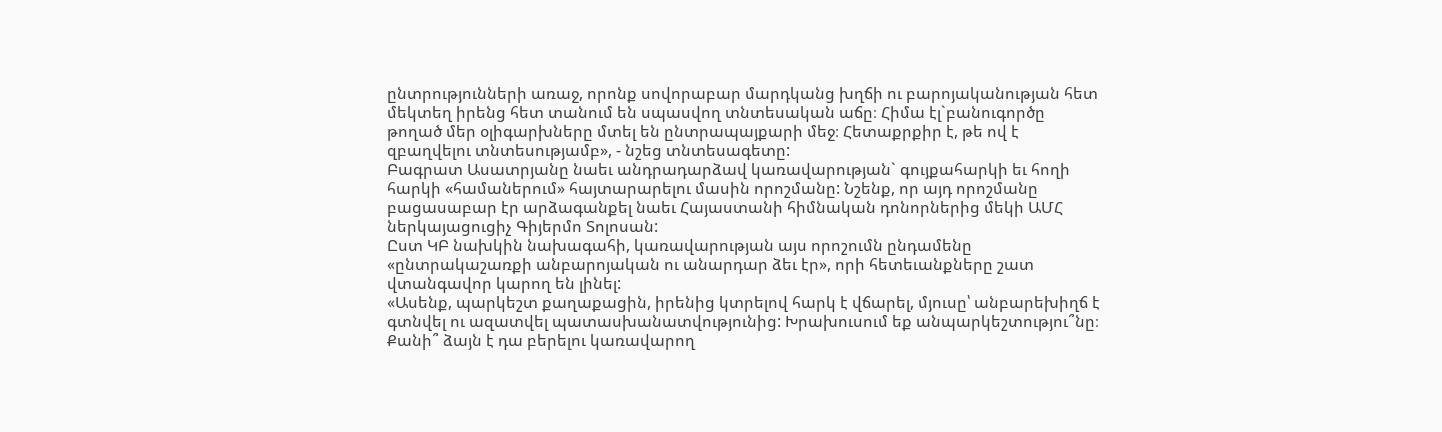ընտրությունների առաջ, որոնք սովորաբար մարդկանց խղճի ու բարոյականության հետ մեկտեղ իրենց հետ տանում են սպասվող տնտեսական աճը։ Հիմա էլ`բանուգործը թողած մեր օլիգարխները մտել են ընտրապայքարի մեջ։ Հետաքրքիր է, թե ով է զբաղվելու տնտեսությամբ», - նշեց տնտեսագետը:
Բագրատ Ասատրյանը նաեւ անդրադարձավ կառավարության` գույքահարկի եւ հողի հարկի «համաներում» հայտարարելու մասին որոշմանը: Նշենք, որ այդ որոշմանը բացասաբար էր արձագանքել նաեւ Հայաստանի հիմնական դոնորներից մեկի ԱՄՀ ներկայացուցիչ Գիյերմո Տոլոսան:
Ըստ ԿԲ նախկին նախագահի, կառավարության այս որոշումն ընդամենը «ընտրակաշառքի անբարոյական ու անարդար ձեւ էր», որի հետեւանքները շատ վտանգավոր կարող են լինել:
«Ասենք, պարկեշտ քաղաքացին, իրենից կտրելով հարկ է վճարել, մյուսը՝ անբարեխիղճ է գտնվել ու ազատվել պատասխանատվությունից: Խրախուսում եք անպարկեշտությու՞նը։ Քանի՞ ձայն է դա բերելու կառավարող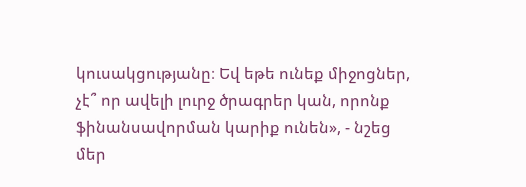կուսակցությանը։ Եվ եթե ունեք միջոցներ, չէ՞ որ ավելի լուրջ ծրագրեր կան, որոնք ֆինանսավորման կարիք ունեն», - նշեց մեր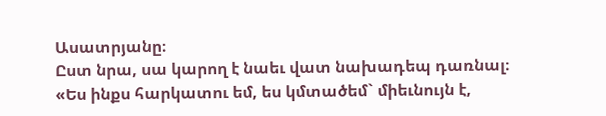Ասատրյանը։
Ըստ նրա, սա կարող է նաեւ վատ նախադեպ դառնալ։
«Ես ինքս հարկատու եմ, ես կմտածեմ` միեւնույն է,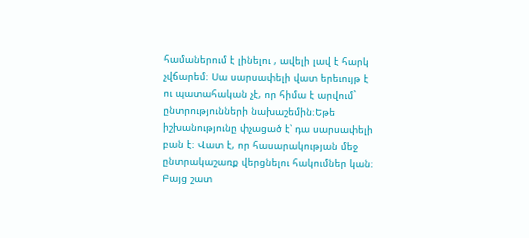համաներում է լինելու , ավելի լավ է հարկ չվճարեմ։ Սա սարսափելի վատ երեւույթ է ու պատահական չէ, որ հիմա է արվում` ընտրությունների նախաշեմին։Եթե իշխանությունը փչացած է՝ դա սարսափելի բան է։ Վատ է, որ հասարակության մեջ ընտրակաշառք վերցնելու հակումներ կան։ Բայց շատ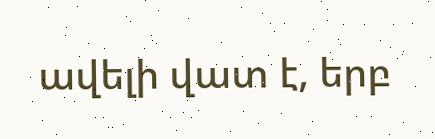ավելի վատ է, երբ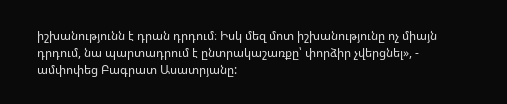իշխանությունն է դրան դրդում։ Իսկ մեզ մոտ իշխանությունը ոչ միայն դրդում, նա պարտադրում է ընտրակաշառքը՝ փորձիր չվերցնել», - ամփոփեց Բագրատ Ասատրյանը: